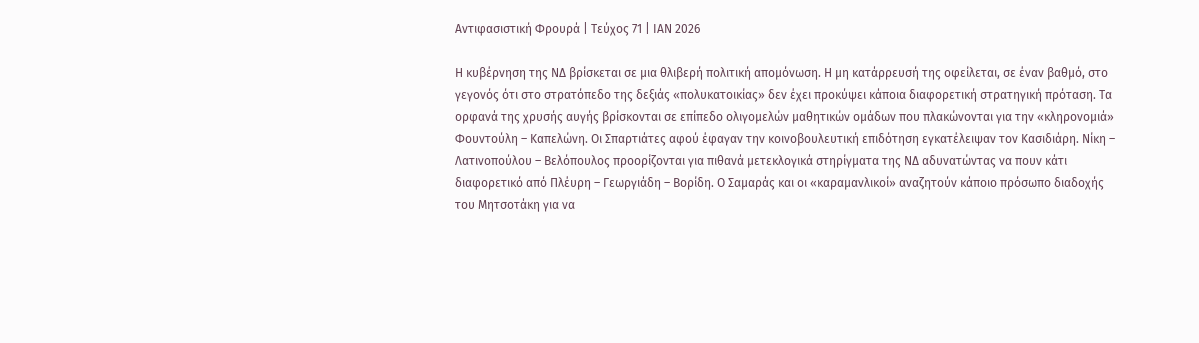Αντιφασιστική Φρουρά | Τεύχος 71 | ΙΑΝ 2026

Η κυβέρνηση της ΝΔ βρίσκεται σε μια θλιβερή πολιτική απομόνωση. Η μη κατάρρευσή της οφείλεται, σε έναν βαθμό, στο γεγονός ότι στο στρατόπεδο της δεξιάς «πολυκατοικίας» δεν έχει προκύψει κάποια διαφορετική στρατηγική πρόταση. Τα ορφανά της χρυσής αυγής βρίσκονται σε επίπεδο ολιγομελών μαθητικών ομάδων που πλακώνονται για την «κληρονομιά» Φουντούλη – Καπελώνη. Οι Σπαρτιάτες αφού έφαγαν την κοινοβουλευτική επιδότηση εγκατέλειψαν τον Κασιδιάρη. Νίκη – Λατινοπούλου – Βελόπουλος προορίζονται για πιθανά μετεκλογικά στηρίγματα της ΝΔ αδυνατώντας να πουν κάτι διαφορετικό από Πλέυρη – Γεωργιάδη – Βορίδη. Ο Σαμαράς και οι «καραμανλικοί» αναζητούν κάποιο πρόσωπο διαδοχής του Μητσοτάκη για να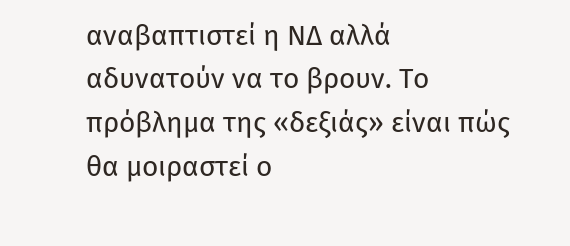αναβαπτιστεί η ΝΔ αλλά αδυνατούν να το βρουν. Το πρόβλημα της «δεξιάς» είναι πώς θα μοιραστεί ο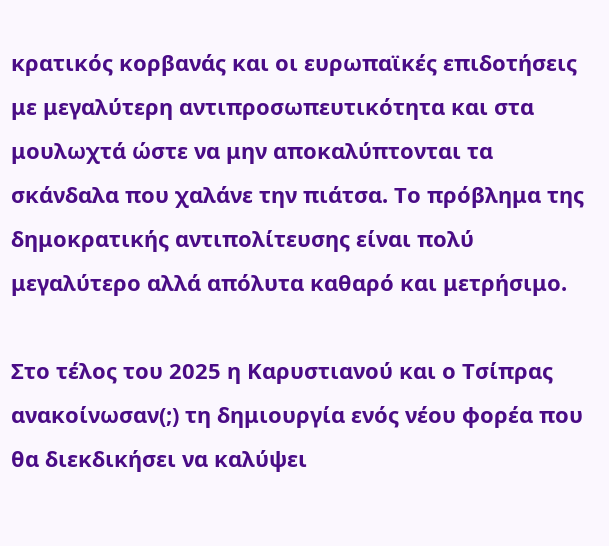κρατικός κορβανάς και οι ευρωπαϊκές επιδοτήσεις με μεγαλύτερη αντιπροσωπευτικότητα και στα μουλωχτά ώστε να μην αποκαλύπτονται τα σκάνδαλα που χαλάνε την πιάτσα. Το πρόβλημα της δημοκρατικής αντιπολίτευσης είναι πολύ μεγαλύτερο αλλά απόλυτα καθαρό και μετρήσιμο.

Στο τέλος του 2025 η Καρυστιανού και ο Τσίπρας ανακοίνωσαν(;) τη δημιουργία ενός νέου φορέα που θα διεκδικήσει να καλύψει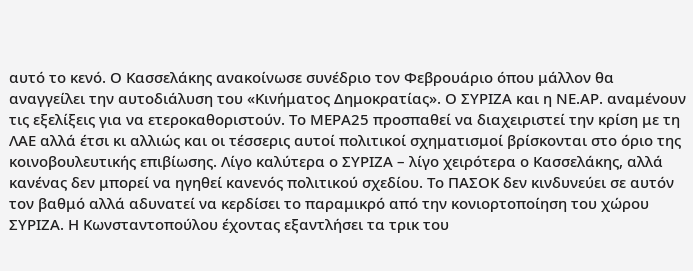αυτό το κενό. Ο Κασσελάκης ανακοίνωσε συνέδριο τον Φεβρουάριο όπου μάλλον θα αναγγείλει την αυτοδιάλυση του «Κινήματος Δημοκρατίας». Ο ΣΥΡΙΖΑ και η ΝΕ.ΑΡ. αναμένουν τις εξελίξεις για να ετεροκαθοριστούν. Το ΜΕΡΑ25 προσπαθεί να διαχειριστεί την κρίση με τη ΛΑΕ αλλά έτσι κι αλλιώς και οι τέσσερις αυτοί πολιτικοί σχηματισμοί βρίσκονται στο όριο της κοινοβουλευτικής επιβίωσης. Λίγο καλύτερα ο ΣΥΡΙΖΑ – λίγο χειρότερα ο Κασσελάκης, αλλά κανένας δεν μπορεί να ηγηθεί κανενός πολιτικού σχεδίου. Το ΠΑΣΟΚ δεν κινδυνεύει σε αυτόν τον βαθμό αλλά αδυνατεί να κερδίσει το παραμικρό από την κονιορτοποίηση του χώρου ΣΥΡΙΖΑ. Η Κωνσταντοπούλου έχοντας εξαντλήσει τα τρικ του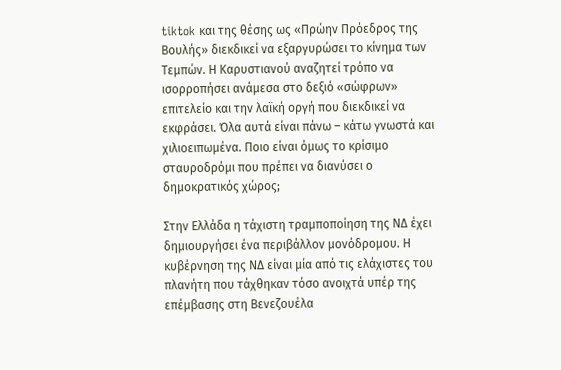tiktok και της θέσης ως «Πρώην Πρόεδρος της Βουλής» διεκδικεί να εξαργυρώσει το κίνημα των Τεμπών. Η Καρυστιανού αναζητεί τρόπο να ισορροπήσει ανάμεσα στο δεξιό «σώφρων» επιτελείο και την λαϊκή οργή που διεκδικεί να εκφράσει. Όλα αυτά είναι πάνω – κάτω γνωστά και χιλιοειπωμένα. Ποιο είναι όμως το κρίσιμο σταυροδρόμι που πρέπει να διανύσει ο δημοκρατικός χώρος;

Στην Ελλάδα η τάχιστη τραμποποίηση της ΝΔ έχει δημιουργήσει ένα περιβάλλον μονόδρομου. Η κυβέρνηση της ΝΔ είναι μία από τις ελάχιστες του πλανήτη που τάχθηκαν τόσο ανοιχτά υπέρ της επέμβασης στη Βενεζουέλα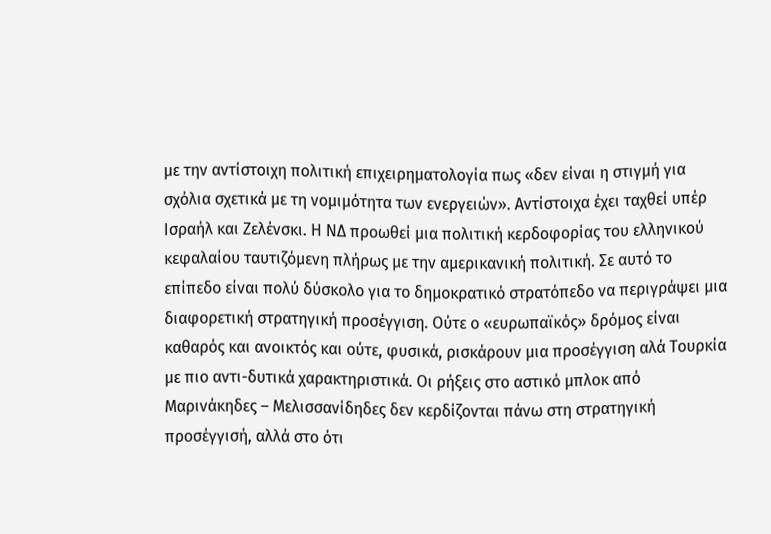με την αντίστοιχη πολιτική επιχειρηματολογία πως «δεν είναι η στιγμή για σχόλια σχετικά με τη νομιμότητα των ενεργειών». Αντίστοιχα έχει ταχθεί υπέρ Ισραήλ και Ζελένσκι. Η ΝΔ προωθεί μια πολιτική κερδοφορίας του ελληνικού κεφαλαίου ταυτιζόμενη πλήρως με την αμερικανική πολιτική. Σε αυτό το επίπεδο είναι πολύ δύσκολο για το δημοκρατικό στρατόπεδο να περιγράψει μια διαφορετική στρατηγική προσέγγιση. Ούτε ο «ευρωπαϊκός» δρόμος είναι καθαρός και ανοικτός και ούτε, φυσικά, ρισκάρουν μια προσέγγιση αλά Τουρκία με πιο αντι-δυτικά χαρακτηριστικά. Οι ρήξεις στο αστικό μπλοκ από Μαρινάκηδες – Μελισσανίδηδες δεν κερδίζονται πάνω στη στρατηγική προσέγγισή, αλλά στο ότι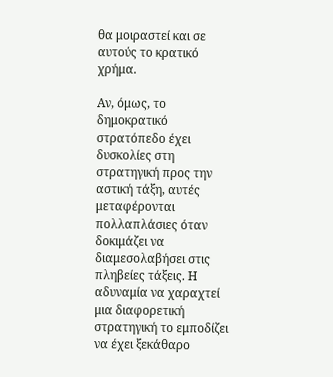θα μοιραστεί και σε αυτούς το κρατικό χρήμα.

Αν, όμως, το δημοκρατικό στρατόπεδο έχει δυσκολίες στη στρατηγική προς την αστική τάξη, αυτές μεταφέρονται πολλαπλάσιες όταν δοκιμάζει να διαμεσολαβήσει στις πληβείες τάξεις. Η αδυναμία να χαραχτεί μια διαφορετική στρατηγική το εμποδίζει να έχει ξεκάθαρο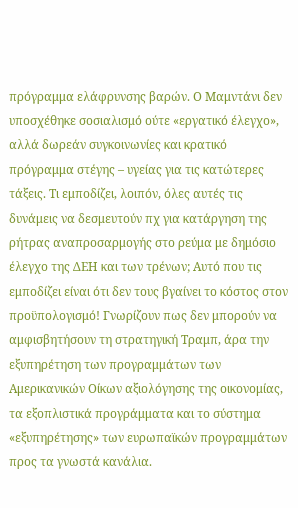πρόγραμμα ελάφρυνσης βαρών. Ο Μαμντάνι δεν υποσχέθηκε σοσιαλισμό ούτε «εργατικό έλεγχο», αλλά δωρεάν συγκοινωνίες και κρατικό πρόγραμμα στέγης – υγείας για τις κατώτερες τάξεις. Τι εμποδίζει, λοιπόν, όλες αυτές τις δυνάμεις να δεσμευτούν πχ για κατάργηση της ρήτρας αναπροσαρμογής στο ρεύμα με δημόσιο έλεγχο της ΔΕΗ και των τρένων; Αυτό που τις εμποδίζει είναι ότι δεν τους βγαίνει το κόστος στον προϋπολογισμό! Γνωρίζουν πως δεν μπορούν να αμφισβητήσουν τη στρατηγική Τραμπ, άρα την εξυπηρέτηση των προγραμμάτων των Αμερικανικών Οίκων αξιολόγησης της οικονομίας, τα εξοπλιστικά προγράμματα και το σύστημα «εξυπηρέτησης» των ευρωπαϊκών προγραμμάτων προς τα γνωστά κανάλια.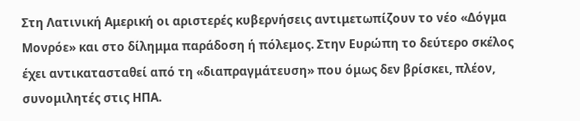Στη Λατινική Αμερική οι αριστερές κυβερνήσεις αντιμετωπίζουν το νέο «Δόγμα Μονρόε» και στο δίλημμα παράδοση ή πόλεμος. Στην Ευρώπη το δεύτερο σκέλος έχει αντικατασταθεί από τη «διαπραγμάτευση» που όμως δεν βρίσκει, πλέον, συνομιλητές στις ΗΠΑ.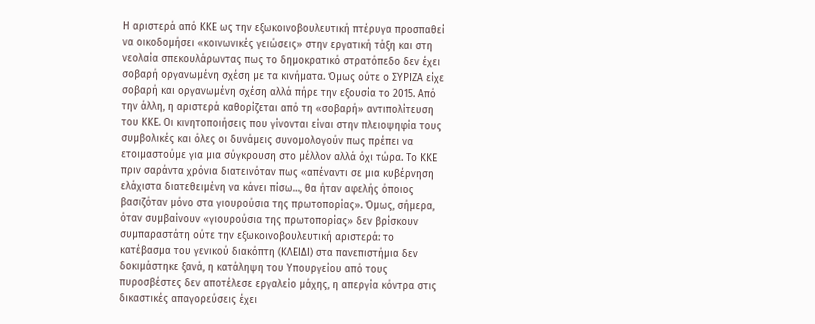Η αριστερά από ΚΚΕ ως την εξωκοινοβουλευτική πτέρυγα προσπαθεί να οικοδομήσει «κοινωνικές γειώσεις» στην εργατική τάξη και στη νεολαία σπεκουλάρωντας πως το δημοκρατικό στρατόπεδο δεν έχει σοβαρή οργανωμένη σχέση με τα κινήματα. Όμως ούτε ο ΣΥΡΙΖΑ είχε σοβαρή και οργανωμένη σχέση αλλά πήρε την εξουσία το 2015. Από την άλλη, η αριστερά καθορίζεται από τη «σοβαρή» αντιπολίτευση του ΚΚΕ. Οι κινητοποιήσεις που γίνονται είναι στην πλειοψηφία τους συμβολικές και όλες οι δυνάμεις συνομολογούν πως πρέπει να ετοιμαστούμε για μια σύγκρουση στο μέλλον αλλά όχι τώρα. Το ΚΚΕ πριν σαράντα χρόνια διατεινόταν πως «απέναντι σε μια κυβέρνηση ελάχιστα διατεθειμένη να κάνει πίσω…, θα ήταν αφελής όποιος βασιζόταν μόνο στα γιουρούσια της πρωτοπορίας». Όμως, σήμερα, όταν συμβαίνουν «γιουρούσια της πρωτοπορίας» δεν βρίσκουν συμπαραστάτη ούτε την εξωκοινοβουλευτική αριστερά: το κατέβασμα του γενικού διακόπτη (ΚΛΕΙΔΙ) στα πανεπιστήμια δεν δοκιμάστηκε ξανά, η κατάληψη του Υπουργείου από τους πυροσβέστες δεν αποτέλεσε εργαλείο μάχης, η απεργία κόντρα στις δικαστικές απαγορεύσεις έχει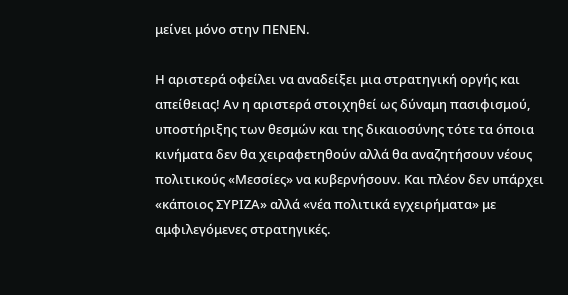μείνει μόνο στην ΠΕΝΕΝ.

Η αριστερά οφείλει να αναδείξει μια στρατηγική οργής και απείθειας! Αν η αριστερά στοιχηθεί ως δύναμη πασιφισμού, υποστήριξης των θεσμών και της δικαιοσύνης τότε τα όποια κινήματα δεν θα χειραφετηθούν αλλά θα αναζητήσουν νέους πολιτικούς «Μεσσίες» να κυβερνήσουν. Και πλέον δεν υπάρχει «κάποιος ΣΥΡΙΖΑ» αλλά «νέα πολιτικά εγχειρήματα» με αμφιλεγόμενες στρατηγικές.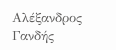Αλέξανδρος Γανδής